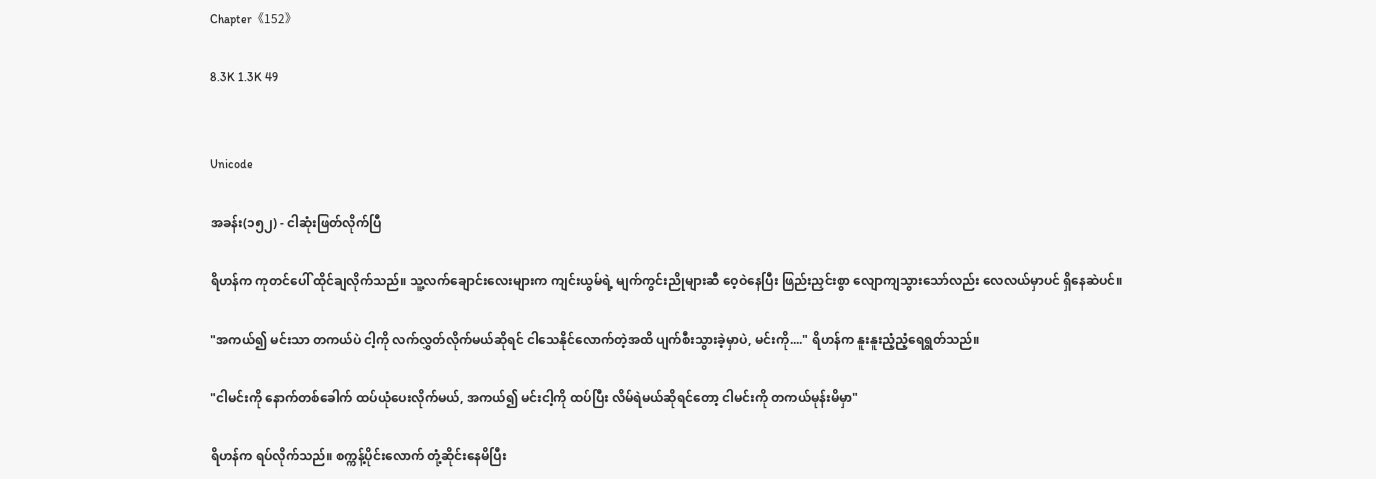Chapter《152》

8.3K 1.3K 49


Unicode

အခန်း(၁၅၂) - ငါဆုံးဖြတ်လိုက်ပြီ

ရိဟန်က ကုတင်ပေါ် ထိုင်ချလိုက်သည်။ သူ့လက်ချောင်းလေးများက ကျင်းယွမ်ရဲ့ မျက်ကွင်းညိုများဆီ ဝေ့ဝဲနေပြီး ဖြည်းညှင်းစွာ လျောကျသွားသော်လည်း လေလယ်မှာပင် ရှိနေဆဲပင်။

"အကယ်၍ မင်းသာ တကယ်ပဲ ငါ့ကို လက်လွှတ်လိုက်မယ်ဆိုရင် ငါသေနိုင်လောက်တဲ့အထိ ပျက်စီးသွားခဲ့မှာပဲ, မင်းကို...." ရိဟန်က နူးနူးညံ့ညံ့ရေရွတ်သည်။

"ငါမင်းကို နောက်တစ်ခေါက် ထပ်ယုံပေးလိုက်မယ်, အကယ်၍ မင်းငါ့ကို ထပ်ပြီး လိမ်ရဲမယ်ဆိုရင်တော့ ငါမင်းကို တကယ်မုန်းမိမှာ"

ရိဟန်က ရပ်လိုက်သည်။ စက္ကန့်ပိုင်းလောက် တုံ့ဆိုင်းနေမိပြီး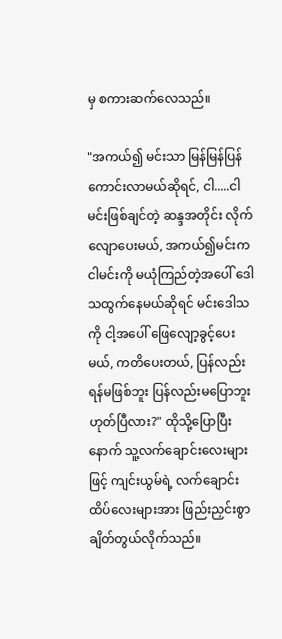မှ စကားဆက်လေသည်။

"အကယ်၍ မင်းသာ မြန်မြန်ပြန်ကောင်းလာမယ်ဆိုရင်, ငါ.....ငါမင်းဖြစ်ချင်တဲ့ ဆန္ဒအတိုင်း လိုက်လျောပေးမယ်, အကယ်၍မင်းက ငါမင်းကို မယုံကြည်တဲ့အပေါ် ဒေါသထွက်နေမယ်ဆိုရင် မင်းဒေါသကို ငါ့အပေါ် ဖြေလျော့ခွင့်ပေးမယ်, ကတိပေးတယ်, ပြန်လည်းရန်မဖြစ်ဘူး ပြန်လည်းမပြောဘူး ဟုတ်ပြီလား?" ထိုသို့ပြောပြီးနောက် သူ့လက်ချောင်းလေးများဖြင့် ကျင်းယွမ်ရဲ့ လက်ချောင်းထိပ်လေးများအား ဖြည်းညှင်းစွာ ချိတ်တွယ်လိုက်သည်။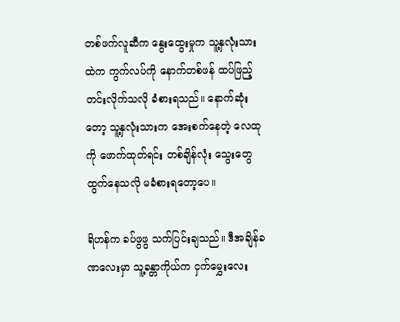တစ်ဖက်လူဆီက နွေးထွေးမှုက သူ့နှလုံးသားထဲက ကွက်လပ်ကို နောက်တစ်ဖန် ထပ်ဖြည့်တင်းလိုက်သလို ခံစားရသည်။ နောက်ဆုံးတော့ သူ့နှလုံးသားက အေးစက်နေတဲ့ လေထုကို ဖောက်ထုတ်ရင်း တစ်ချိန်လုံး သွေးတွေထွက်နေသလို မခံစားရတော့ပေ။

ရိဟန်က ခပ်ဖွဖွ သက်ပြင်းချသည်။ ဒီအချိန်ခဏလေးမှာ သူ့ခန္တာကိုယ်က ငှက်မွှေးလေး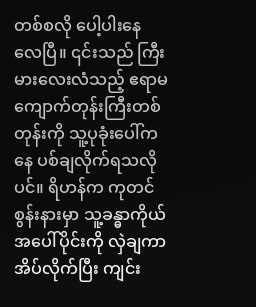တစ်စလို ပေါ့ပါးနေလေပြီ။ ၎င်းသည် ကြီးမားလေးလံသည့် ဧရာမ ကျောက်တုန်းကြီးတစ်တုန်းကို သူ့ပုခုံးပေါ်ကနေ ပစ်ချလိုက်ရသလိုပင်။ ရိဟန်က ကုတင်စွန်းနားမှာ သူ့ခန္ဓာကိုယ်အပေါ်ပိုင်းကို လှဲချကာ အိပ်လိုက်ပြီး ကျင်း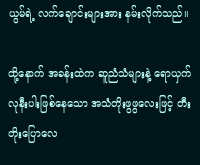ယွမ်ရဲ့ လက်ချောင်းများအား နမ်းလိုက်သည်။

ထို့နောက် အခန်းထဲက ဆူညံသံများနဲ့ ရောယှက်လုနီးပါးဖြစ်နေသော အသံတိုးဖွဖွလေးဖြင့် တီးတိုးပြောလေ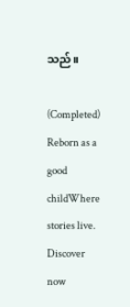သည်။

(Completed) Reborn as a good childWhere stories live. Discover now